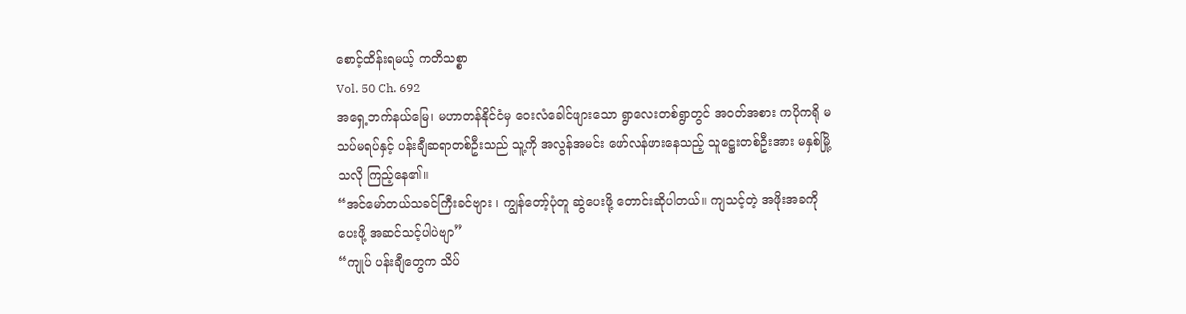စောင့်ထိန်းရမယ့် ကတိသစ္စာ
Vol. 50 Ch. 692
အရှေ့ဘက်နယ်မြေ၊ မဟာတန်နိုင်ငံမှ ဝေးလံခေါင်ဖျားသော ရွာလေးတစ်ရွာတွင် အဝတ်အစား ကပိုကရို မသပ်မရပ်နှင့် ပန်းချီဆရာတစ်ဦးသည် သူ့ကို အလွန်အမင်း ဖော်လန်ဖားနေသည့် သူဋ္ဌေးတစ်ဦးအား မနှစ်မြို့သလို ကြည့်နေ၏။
“အင်မော်တယ်သခင်ကြီးခင်ဗျား ၊ ကျွန်တော့်ပုံတူ ဆွဲပေးဖို့ တောင်းဆိုပါတယ်။ ကျသင့်တဲ့ အဖိုးအခကို ပေးဖို့ အဆင်သင့်ပါပဲဗျာ”
“ကျုပ် ပန်းချီတွေက သိပ်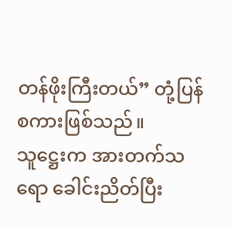တန်ဖိုးကြီးတယ်” တုံ့ပြန်စကားဖြစ်သည်။
သူဋ္ဌေးက အားတက်သရော ခေါင်းညိတ်ပြီး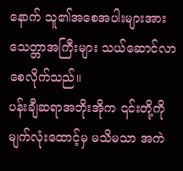နောက် သူ၏အစေအပါးများအား သေတ္တာအကြီးများ သယ်ဆောင်လာစေလိုက်သည်။
ပန်းချီဆရာအဘိုးအိုက ၎င်းတို့ကို မျက်လုံးထောင့်မှ မသိမသာ အကဲ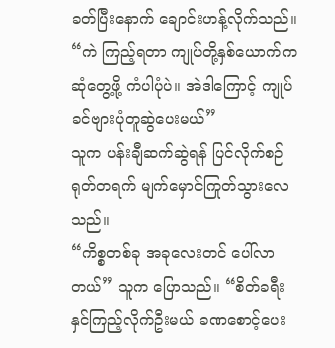ခတ်ပြီးနောက် ချောင်းဟန့်လိုက်သည်။ “ကဲ ကြည့်ရတာ ကျုပ်တို့နှစ်ယောက်က ဆုံတွေ့ဖို့ ကံပါပုံပဲ။ အဲဒါကြောင့် ကျုပ် ခင်ဗျားပုံတူဆွဲပေးမယ်”
သူက ပန်းချီဆက်ဆွဲရန် ပြင်လိုက်စဉ် ရုတ်တရက် မျက်မှောင်ကြုတ်သွားလေသည်။
“ကိစ္စတစ်ခု အခုလေးတင် ပေါ်လာတယ်” သူက ပြောသည်။ “စိတ်ခရီးနှင်ကြည့်လိုက်ဦးမယ် ခဏစောင့်ပေး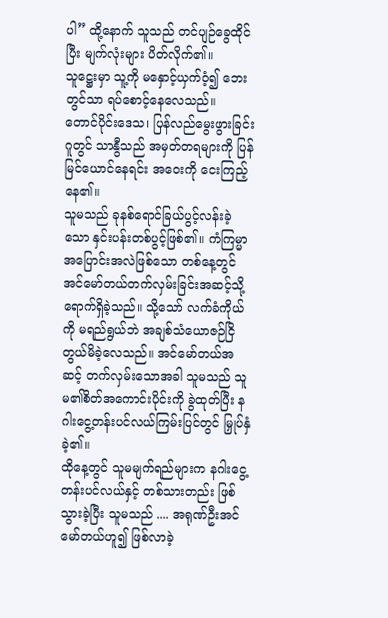ပါ” ထို့နောက် သူသည် တင်ပျဉ်ခွေထိုင်ပြီး မျက်လုံးများ ပိတ်လိုက်၏။
သူဋ္ဌေးမှာ သူ့ကို မနှောင့်ယှက်ဝံ့၍ ဘေးတွင်သာ ရပ်စောင့်နေလေသည်။
တောင်ပိုင်းဒေသ၊ ပြန်လည်မွေးဖွားခြင်းဂူတွင် သာနွီသည် အမှတ်တရများကို ပြန်မြင်ယောင်နေရင်း အဝေးကို ငေးကြည့်နေ၏။
သူမသည် ခုနစ်ရောင်ခြယ်ပွင့်လန်းခဲ့သော နှင်းပန်းတစ်ပွင့်ဖြစ်၏။ ကံကြမ္မာအပြောင်းအလဲဖြစ်သော တစ်နေ့တွင် အင်မော်တယ်တက်လှမ်းခြင်းအဆင့်သို့ ရောက်ရှိခဲ့သည်။ သို့သော် လက်ခံကိုယ်ကို မရည်ရွယ်ဘဲ အချစ်သံယောဇဉ်ငြိတွယ်မိခဲ့လေသည်။ အင်မော်တယ်အဆင့် တက်လှမ်းသောအခါ သူမသည် သူမ၏စိတ်အကောင်းပိုင်းကို ခွဲထုတ်ပြီး နဂါးငွေ့တန်းပင်လယ်ကြမ်းပြင်တွင် မြှုပ်နှံခဲ့၏။
ထိုနေ့တွင် သူမမျက်ရည်များက နဂါးငွေ့တန်းပင်လယ်နှင့် တစ်သားတည်း ဖြစ်သွားခဲ့ပြီး သူမသည် .... အရုဏ်ဦးအင်မော်တယ်ဟူ၍ ဖြစ်လာခဲ့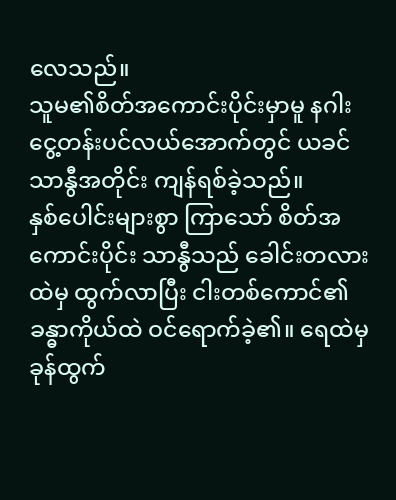လေသည်။
သူမ၏စိတ်အကောင်းပိုင်းမှာမူ နဂါးငွေ့တန်းပင်လယ်အောက်တွင် ယခင်သာနွီအတိုင်း ကျန်ရစ်ခဲ့သည်။
နှစ်ပေါင်းများစွာ ကြာသော် စိတ်အကောင်းပိုင်း သာနွီသည် ခေါင်းတလားထဲမှ ထွက်လာပြီး ငါးတစ်ကောင်၏ခန္ဓာကိုယ်ထဲ ဝင်ရောက်ခဲ့၏။ ရေထဲမှ ခုန်ထွက်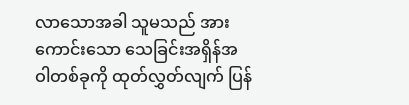လာသောအခါ သူမသည် အားကောင်းသော သေခြင်းအရှိန်အဝါတစ်ခုကို ထုတ်လွှတ်လျက် ပြန်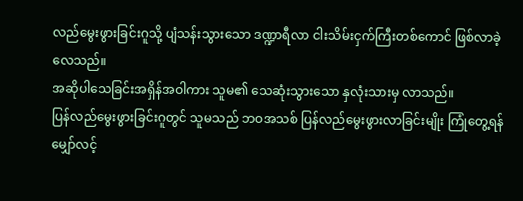လည်မွေးဖွားခြင်းဂူသို့ ပျံသန်းသွားသော ဒဏ္ဍာရီလာ ငါးသိမ်းငှက်ကြီးတစ်ကောင် ဖြစ်လာခဲ့လေသည်။
အဆိုပါသေခြင်းအရှိန်အဝါကား သူမ၏ သေဆုံးသွားသော နှလုံးသားမှ လာသည်။
ပြန်လည်မွေးဖွားခြင်းဂူတွင် သူမသည် ဘဝအသစ် ပြန်လည်မွေးဖွားလာခြင်းမျိုး ကြုံတွေ့ရန် မျှော်လင့်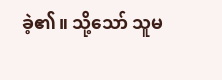ခဲ့၏။ သို့သော် သူမ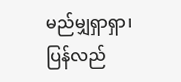မည်မျှရှာရှာ၊ ပြန်လည်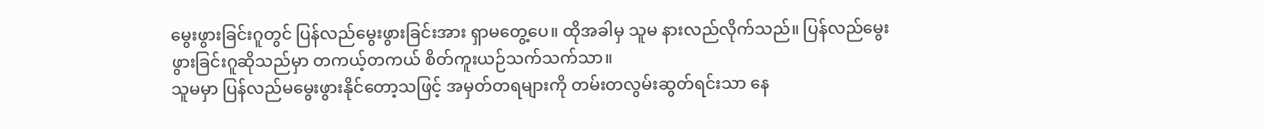မွေးဖွားခြင်းဂူတွင် ပြန်လည်မွေးဖွားခြင်းအား ရှာမတွေ့ပေ။ ထိုအခါမှ သူမ နားလည်လိုက်သည်။ ပြန်လည်မွေးဖွားခြင်းဂူဆိုသည်မှာ တကယ့်တကယ် စိတ်ကူးယဉ်သက်သက်သာ။
သူမမှာ ပြန်လည်မမွေးဖွားနိုင်တော့သဖြင့် အမှတ်တရများကို တမ်းတလွမ်းဆွတ်ရင်းသာ နေ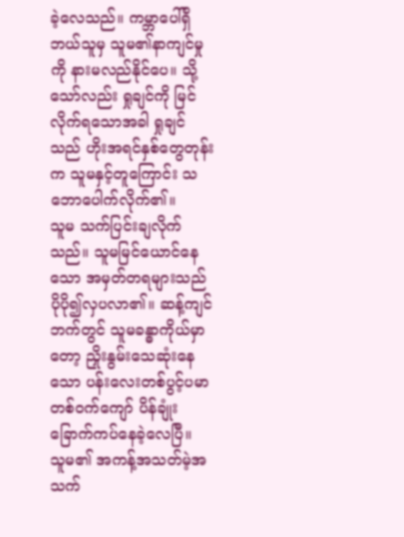ခဲ့လေသည်။ ကမ္ဘာပေါ်ရှိ ဘယ်သူမှ သူမ၏နာကျင်မှုကို နားမလည်နိုင်ပေ။ သို့သော်လည်း ရှုချင်ကို မြင်လိုက်ရသောအခါ ရှုချင်သည် ဟိုးအရင်နှစ်တွေတုန်းက သူမနှင့်တူကြောင်း သဘောပေါက်လိုက်၏။
သူမ သက်ပြင်းချလိုက်သည်။ သူမမြင်ယောင်နေသော အမှတ်တရများသည် ပိုပို၍လှပလာ၏။ ဆန့်ကျင်ဘက်တွင် သူမခန္ဓာကိုယ်မှာတော့ ညှိုးနွမ်းသေဆုံးနေသော ပန်းလေးတစ်ပွင့်ပမာ တစ်ဝက်ကျော် ပိန်ချုံးခြောက်ကပ်နေခဲ့လေပြီ။
သူမ၏ အကန့်အသတ်မဲ့အသက်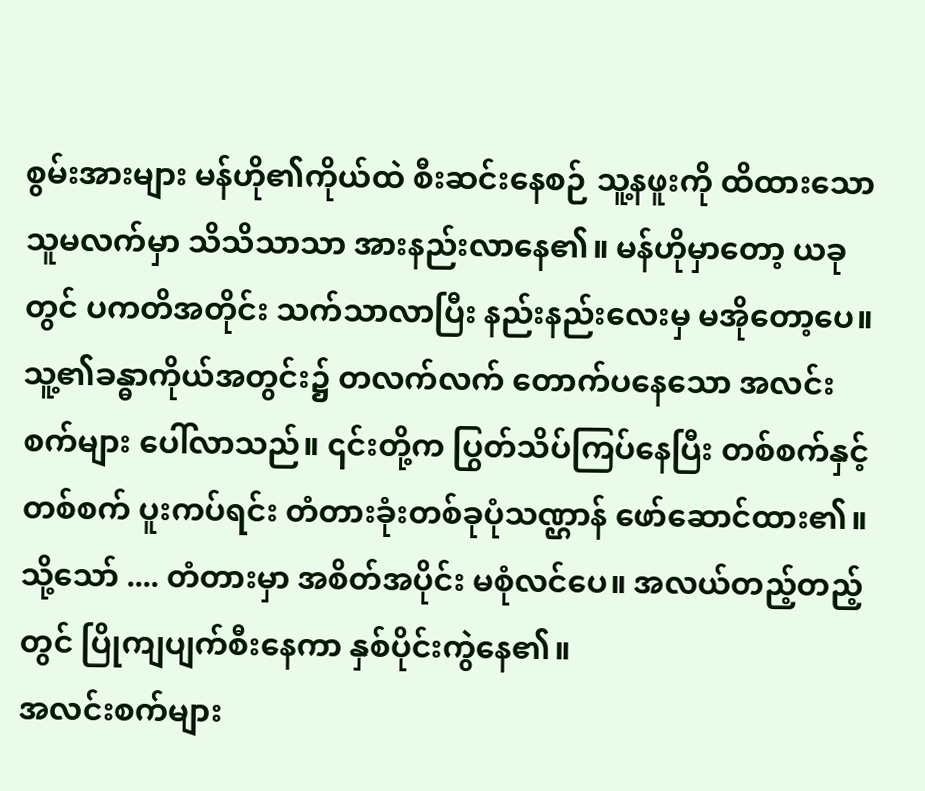စွမ်းအားများ မန်ဟို၏ကိုယ်ထဲ စီးဆင်းနေစဉ် သူ့နဖူးကို ထိထားသော သူမလက်မှာ သိသိသာသာ အားနည်းလာနေ၏။ မန်ဟိုမှာတော့ ယခုတွင် ပကတိအတိုင်း သက်သာလာပြီး နည်းနည်းလေးမှ မအိုတော့ပေ။
သူ့၏ခန္ဓာကိုယ်အတွင်း၌ တလက်လက် တောက်ပနေသော အလင်းစက်များ ပေါ်လာသည်။ ၎င်းတို့က ပြွတ်သိပ်ကြပ်နေပြီး တစ်စက်နှင့်တစ်စက် ပူးကပ်ရင်း တံတားခုံးတစ်ခုပုံသဏ္ဌာန် ဖော်ဆောင်ထား၏။
သို့သော် .... တံတားမှာ အစိတ်အပိုင်း မစုံလင်ပေ။ အလယ်တည့်တည့်တွင် ပြိုကျပျက်စီးနေကာ နှစ်ပိုင်းကွဲနေ၏။
အလင်းစက်များ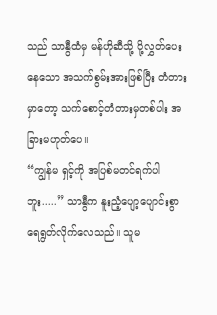သည် သာနွီထံမှ မန်ဟိုဆီသို့ ပို့လွှတ်ပေးနေသော အသက်စွမ်းအားဖြစ်ပြီး တံတားမှာတော့ သက်စောင့်တံတားမှတစ်ပါး အခြားမဟုတ်ပေ။
“ကျွန်မ ရှင့်ကို အပြစ်မတင်ရက်ပါဘူး.....” သာနွီက နူးညံ့ပျော့ပျောင်းစွာ ရေရွတ်လိုက်လေသည်။ သူမ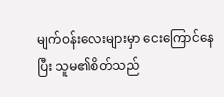မျက်ဝန်းလေးများမှာ ငေးကြောင်နေပြီး သူမ၏စိတ်သည်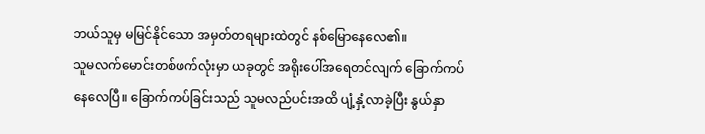ဘယ်သူမှ မမြင်နိုင်သော အမှတ်တရများထဲတွင် နစ်မြောနေလေ၏။
သူမလက်မောင်းတစ်ဖက်လုံးမှာ ယခုတွင် အရိုးပေါ်အရေတင်လျက် ခြောက်ကပ်နေလေပြီ။ ခြောက်ကပ်ခြင်းသည် သူမလည်ပင်းအထိ ပျံ့နှံ့လာခဲ့ပြီး နွယ်နှာ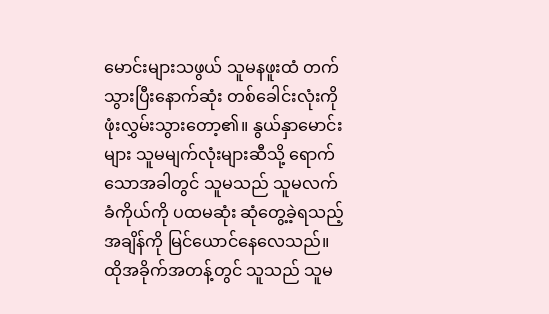မောင်းများသဖွယ် သူမနဖူးထံ တက်သွားပြီးနောက်ဆုံး တစ်ခေါင်းလုံးကို ဖုံးလွှမ်းသွားတော့၏။ နွယ်နှာမောင်းများ သူမမျက်လုံးများဆီသို့ ရောက်သောအခါတွင် သူမသည် သူမလက်ခံကိုယ်ကို ပထမဆုံး ဆုံတွေ့ခဲ့ရသည့်အချိန်ကို မြင်ယောင်နေလေသည်။
ထိုအခိုက်အတန့်တွင် သူသည် သူမ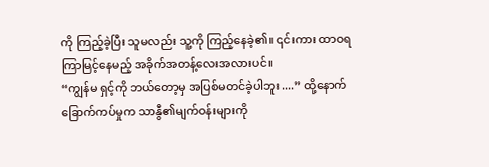ကို ကြည့်ခဲ့ပြီး သူမလည်း သူ့ကို ကြည့်နေခဲ့၏။ ၎င်းကား ထာဝရကြာမြင့်နေမည့် အခိုက်အတန့်လေးအလားပင်။
“ကျွန်မ ရှင့်ကို ဘယ်တော့မှ အပြစ်မတင်ခဲ့ပါဘူး ....” ထို့နောက် ခြောက်ကပ်မှုက သာနွီ၏မျက်ဝန်းများကို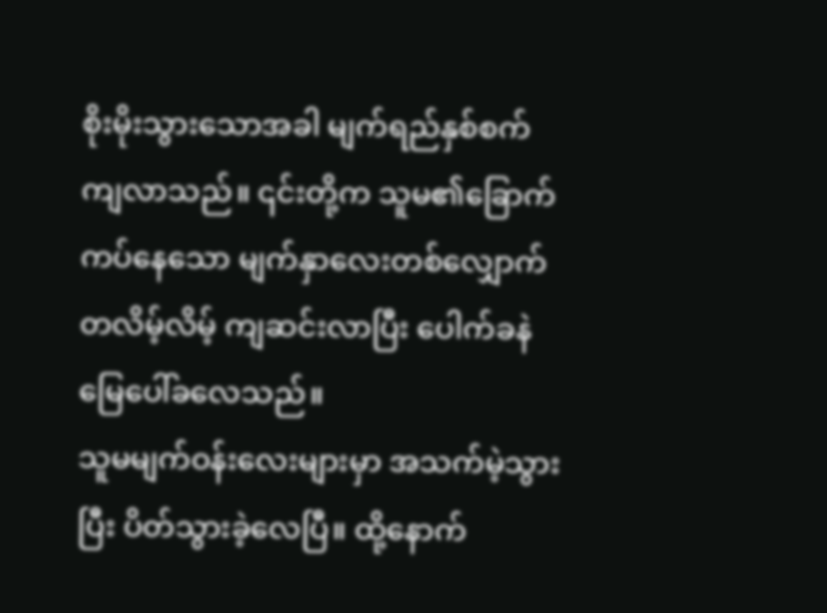စိုးမိုးသွားသောအခါ မျက်ရည်နှစ်စက် ကျလာသည်။ ၎င်းတို့က သူမ၏ခြောက်ကပ်နေသော မျက်နှာလေးတစ်လျှောက် တလိမ့်လိမ့် ကျဆင်းလာပြီး ပေါက်ခနဲ မြေပေါ်ခလေသည်။
သူမမျက်ဝန်းလေးများမှာ အသက်မဲ့သွားပြီး ပိတ်သွားခဲ့လေပြီ။ ထို့နောက်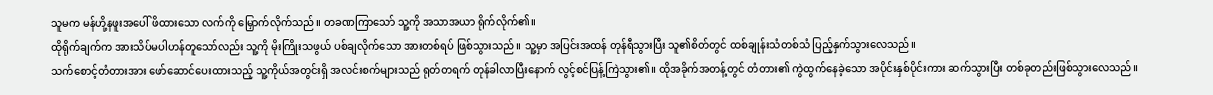သူမက မန်ဟို့နဖူးအပေါ် ဖိထားသော လက်ကို မြှောက်လိုက်သည်။ တခဏကြာသော် သူ့ကို အသာအယာ ရိုက်လိုက်၏။
ထိုရိုက်ချက်က အားသိပ်မပါဟန်တူသော်လည်း သူ့ကို မိုးကြိုးသဖွယ် ပစ်ချလိုက်သော အားတစ်ရပ် ဖြစ်သွားသည်။ သူ့မှာ အပြင်းအထန် တုန်ရီသွားပြီး သူ၏စိတ်တွင် ထစ်ချုန်းသံတစ်သံ ပြည့်နှက်သွားလေသည်။
သက်စောင့်တံတားအား ဖော်ဆောင်ပေးထားသည့် သူ့ကိုယ်အတွင်းရှိ အလင်းစက်များသည် ရုတ်တရက် တုန်ခါလာပြီးနောက် လွင့်စင်ပြန့်ကြဲသွား၏။ ထိုအခိုက်အတန့်တွင် တံတား၏ ကွဲထွက်နေခဲ့သော အပိုင်းနှစ်ပိုင်းကား ဆက်သွားပြီး တစ်ခုတည်းဖြစ်သွားလေသည်။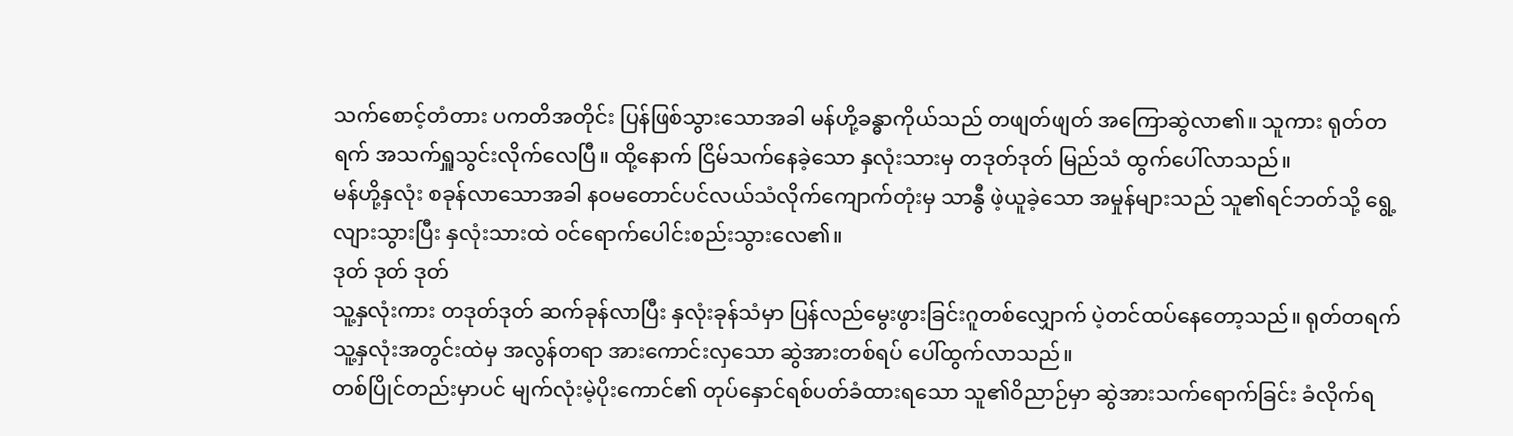သက်စောင့်တံတား ပကတိအတိုင်း ပြန်ဖြစ်သွားသောအခါ မန်ဟို့ခန္ဓာကိုယ်သည် တဖျတ်ဖျတ် အကြောဆွဲလာ၏။ သူကား ရုတ်တရက် အသက်ရှူသွင်းလိုက်လေပြီ။ ထို့နောက် ငြိမ်သက်နေခဲ့သော နှလုံးသားမှ တဒုတ်ဒုတ် မြည်သံ ထွက်ပေါ်လာသည်။
မန်ဟို့နှလုံး စခုန်လာသောအခါ နဝမတောင်ပင်လယ်သံလိုက်ကျောက်တုံးမှ သာနွီ ဖဲ့ယူခဲ့သော အမှုန်များသည် သူ၏ရင်ဘတ်သို့ ရွေ့လျားသွားပြီး နှလုံးသားထဲ ဝင်ရောက်ပေါင်းစည်းသွားလေ၏။
ဒုတ် ဒုတ် ဒုတ်
သူ့နှလုံးကား တဒုတ်ဒုတ် ဆက်ခုန်လာပြီး နှလုံးခုန်သံမှာ ပြန်လည်မွေးဖွားခြင်းဂူတစ်လျှောက် ပဲ့တင်ထပ်နေတော့သည်။ ရုတ်တရက် သူ့နှလုံးအတွင်းထဲမှ အလွန်တရာ အားကောင်းလှသော ဆွဲအားတစ်ရပ် ပေါ်ထွက်လာသည်။
တစ်ပြိုင်တည်းမှာပင် မျက်လုံးမဲ့ပိုးကောင်၏ တုပ်နှောင်ရစ်ပတ်ခံထားရသော သူ၏ဝိညာဉ်မှာ ဆွဲအားသက်ရောက်ခြင်း ခံလိုက်ရ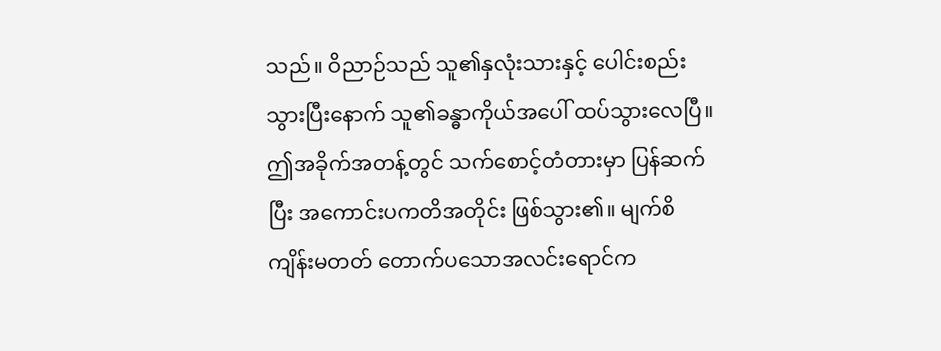သည်။ ဝိညာဉ်သည် သူ၏နှလုံးသားနှင့် ပေါင်းစည်းသွားပြီးနောက် သူ၏ခန္ဓာကိုယ်အပေါ် ထပ်သွားလေပြီ။
ဤအခိုက်အတန့်တွင် သက်စောင့်တံတားမှာ ပြန်ဆက်ပြီး အကောင်းပကတိအတိုင်း ဖြစ်သွား၏။ မျက်စိကျိန်းမတတ် တောက်ပသောအလင်းရောင်က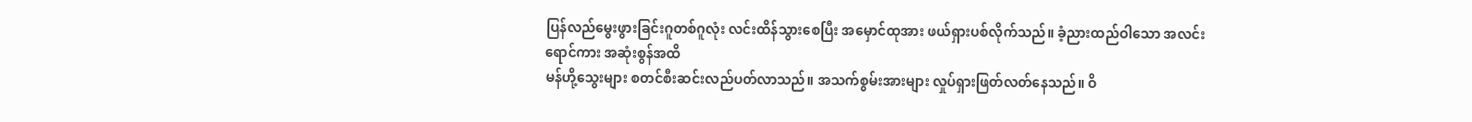ပြန်လည်မွေးဖွားခြင်းဂူတစ်ဂူလုံး လင်းထိန်သွားစေပြီး အမှောင်ထုအား ဖယ်ရှားပစ်လိုက်သည်။ ခံ့ညားထည်ဝါသော အလင်းရောင်ကား အဆုံးစွန်အထိ
မန်ဟို့သွေးများ စတင်စီးဆင်းလည်ပတ်လာသည်။ အသက်စွမ်းအားများ လှုပ်ရှားဖြတ်လတ်နေသည်။ ဝိ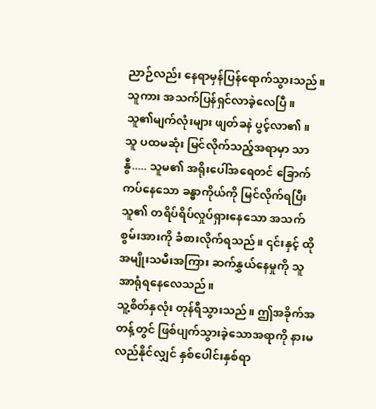ညာဉ်လည်း နေရာမှန်ပြန်ရောက်သွားသည်။ သူကား အသက်ပြန်ရှင်လာခဲ့လေပြီ။
သူ၏မျက်လုံးများ ဖျတ်ခနဲ ပွင့်လာ၏။
သူ ပထမဆုံး မြင်လိုက်သည့်အရာမှာ သာနွီ..... သူမ၏ အရိုးပေါ်အရေတင် ခြောက်ကပ်နေသော ခန္ဓာကိုယ်ကို မြင်လိုက်ရပြီး သူ၏ တရိပ်ရိပ်လှုပ်ရှားနေသော အသက်စွမ်းအားကို ခံစားလိုက်ရသည်။ ၎င်းနှင့် ထိုအမျိုးသမီးအကြား ဆက်နွှယ်နေမှုကို သူ အာရုံရနေလေသည်။
သူ့စိတ်နှလုံး တုန်ရီသွားသည်။ ဤအခိုက်အတန့်တွင် ဖြစ်ပျက်သွားခဲ့သောအရာကို နားမလည်နိုင်လျှင် နှစ်ပေါင်းနှစ်ရာ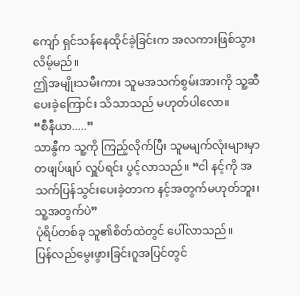ကျော် ရှင်သန်နေထိုင်ခဲ့ခြင်းက အလကားဖြစ်သွားလိမ့်မည်။
ဤအမျိုးသမီးကား သူမအသက်စွမ်းအားကို သူ့ဆီ ပေးခဲ့ကြောင်း သိသာသည် မဟုတ်ပါလော။
“စီနီယာ.....”
သာနွီက သူ့ကို ကြည့်လိုက်ပြီး သူမမျက်လုံးများမှာ တဖျပ်ဖျပ် လှူပ်ရင်း ပွင့်လာသည်။ “ငါ နင့်ကို အသက်ပြန်သွင်းပေးခဲ့တာက နင့်အတွက်မဟုတ်ဘူး၊ သူ့အတွက်ပဲ”
ပုံရိပ်တစ်ခု သူ၏စိတ်ထဲတွင် ပေါ်လာသည်။
ပြန်လည်မွေးဖွားခြင်းဂူအပြင်တွင်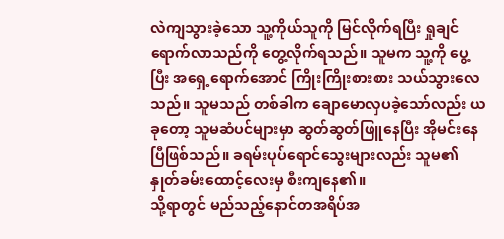လဲကျသွားခဲ့သော သူ့ကိုယ်သူကို မြင်လိုက်ရပြီး ရှုချင် ရောက်လာသည်ကို တွေ့လိုက်ရသည်။ သူမက သူ့ကို ပွေ့ပြီး အရှေ့ရောက်အောင် ကြိုးကြိုးစားစား သယ်သွားလေသည်။ သူမသည် တစ်ခါက ချောမောလှပခဲ့သော်လည်း ယခုတော့ သူမဆံပင်များမှာ ဆွတ်ဆွတ်ဖြူနေပြီး အိုမင်းနေပြီဖြစ်သည်။ ခရမ်းပုပ်ရောင်သွေးများလည်း သူမ၏နှုတ်ခမ်းထောင့်လေးမှ စီးကျနေ၏။
သို့ရာတွင် မည်သည့်နောင်တအရိပ်အ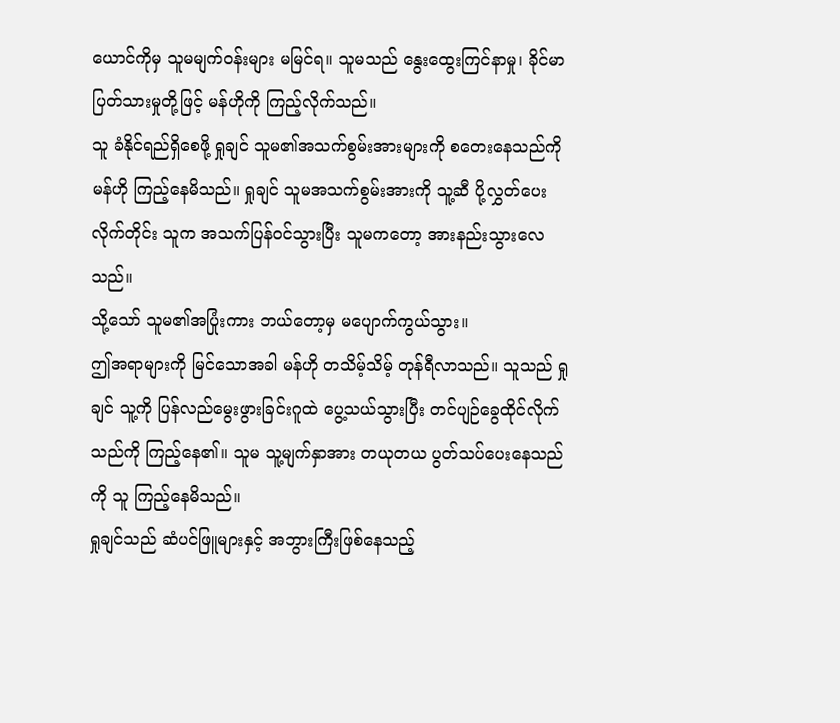ယောင်ကိုမှ သူမမျက်ဝန်းများ မမြင်ရ။ သူမသည် နွေးထွေးကြင်နာမှု၊ ခိုင်မာပြတ်သားမှုတို့ဖြင့် မန်ဟိုကို ကြည့်လိုက်သည်။
သူ ခံနိုင်ရည်ရှိစေဖို့ ရှုချင် သူမ၏အသက်စွမ်းအားများကို စတေးနေသည်ကို မန်ဟို ကြည့်နေမိသည်။ ရှုချင် သူမအသက်စွမ်းအားကို သူ့ဆီ ပို့လွှတ်ပေးလိုက်တိုင်း သူက အသက်ပြန်ဝင်သွားပြီး သူမကတော့ အားနည်းသွားလေသည်။
သို့သော် သူမ၏အပြုံးကား ဘယ်တော့မှ မပျောက်ကွယ်သွား။
ဤအရာများကို မြင်သောအခါ မန်ဟို တသိမ့်သိမ့် တုန်ရီလာသည်။ သူသည် ရှုချင် သူ့ကို ပြန်လည်မွေးဖွားခြင်းဂူထဲ ပွေ့သယ်သွားပြီး တင်ပျဉ်ခွေထိုင်လိုက်သည်ကို ကြည့်နေ၏။ သူမ သူ့မျက်နှာအား တယုတယ ပွတ်သပ်ပေးနေသည်ကို သူ ကြည့်နေမိသည်။
ရှုချင်သည် ဆံပင်ဖြူများနှင့် အဘွားကြီးဖြစ်နေသည့်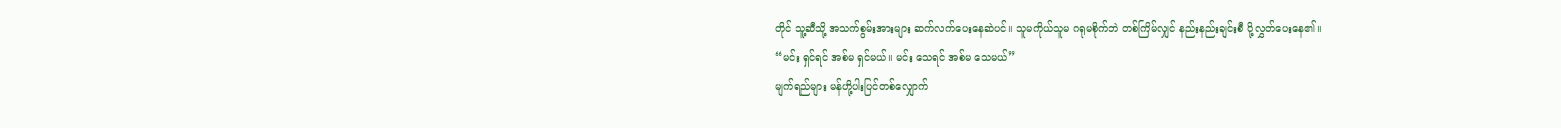တိုင် သူ့ဆီသို့ အသက်စွမ်းအားများ ဆက်လက်ပေးနေဆဲပင်။ သူမကိုယ်သူမ ဂရုမစိုက်ဘဲ တစ်ကြိမ်လျှင် နည်းနည်းချင်းစီ ပို့လွှတ်ပေးနေ၏။
“မင်း ရှင်ရင် အစ်မ ရှင်မယ်။ မင်း သေရင် အစ်မ သေမယ်”
မျက်ရည်များ မန်ဟို့ပါးပြင်တစ်လျှောက်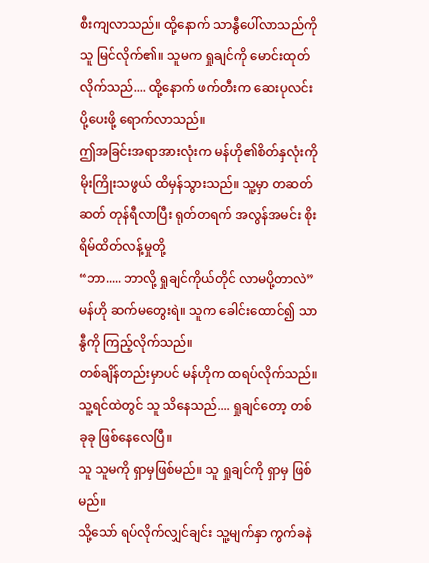စီးကျလာသည်။ ထို့နောက် သာနွီပေါ်လာသည်ကို သူ မြင်လိုက်၏။ သူမက ရှုချင်ကို မောင်းထုတ်လိုက်သည်.... ထို့နောက် ဖက်တီးက ဆေးပုလင်းပို့ပေးဖို့ ရောက်လာသည်။
ဤအခြင်းအရာအားလုံးက မန်ဟို၏စိတ်နှလုံးကို မိုးကြိုးသဖွယ် ထိမှန်သွားသည်။ သူ့မှာ တဆတ်ဆတ် တုန်ရီလာပြီး ရုတ်တရက် အလွန်အမင်း စိုးရိမ်ထိတ်လန့်မှုတို့
“ဘာ..... ဘာလို့ ရှုချင်ကိုယ်တိုင် လာမပို့တာလဲ” မန်ဟို ဆက်မတွေးရဲ။ သူက ခေါင်းထောင်၍ သာနွီကို ကြည့်လိုက်သည်။
တစ်ချိန်တည်းမှာပင် မန်ဟိုက ထရပ်လိုက်သည်။ သူ့ရင်ထဲတွင် သူ သိနေသည်.... ရှုချင်တော့ တစ်ခုခု ဖြစ်နေလေပြီ။
သူ သူမကို ရှာမှဖြစ်မည်။ သူ ရှုချင်ကို ရှာမှ ဖြစ်မည်။
သို့သော် ရပ်လိုက်လျှင်ချင်း သူ့မျက်နှာ ကွက်ခနဲ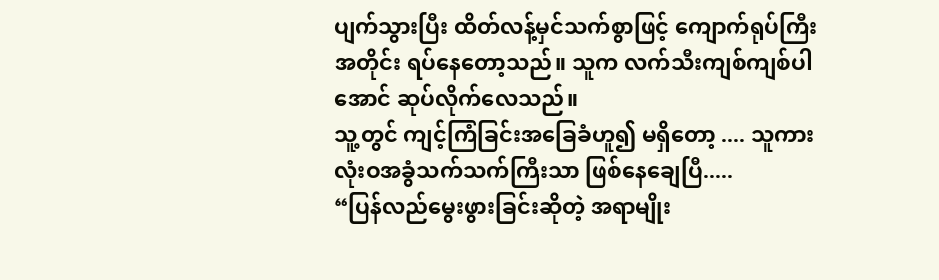ပျက်သွားပြီး ထိတ်လန့်မှင်သက်စွာဖြင့် ကျောက်ရုပ်ကြီးအတိုင်း ရပ်နေတော့သည်။ သူက လက်သီးကျစ်ကျစ်ပါအောင် ဆုပ်လိုက်လေသည်။
သူ့တွင် ကျင့်ကြံခြင်းအခြေခံဟူ၍ မရှိတော့ .... သူကား လုံးဝအခွံသက်သက်ကြီးသာ ဖြစ်နေချေပြီ.....
“ပြန်လည်မွေးဖွားခြင်းဆိုတဲ့ အရာမျိုး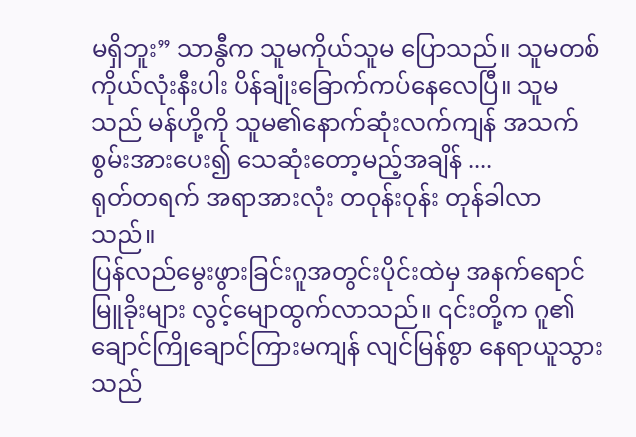မရှိဘူး” သာနွီက သူမကိုယ်သူမ ပြောသည်။ သူမတစ်ကိုယ်လုံးနီးပါး ပိန်ချုံးခြောက်ကပ်နေလေပြီ။ သူမသည် မန်ဟို့ကို သူမ၏နောက်ဆုံးလက်ကျန် အသက်စွမ်းအားပေး၍ သေဆုံးတော့မည့်အချိန် ....
ရုတ်တရက် အရာအားလုံး တဝုန်းဝုန်း တုန်ခါလာသည်။
ပြန်လည်မွေးဖွားခြင်းဂူအတွင်းပိုင်းထဲမှ အနက်ရောင်မြူခိုးများ လွင့်မျောထွက်လာသည်။ ၎င်းတို့က ဂူ၏ချောင်ကြိုချောင်ကြားမကျန် လျင်မြန်စွာ နေရာယူသွားသည်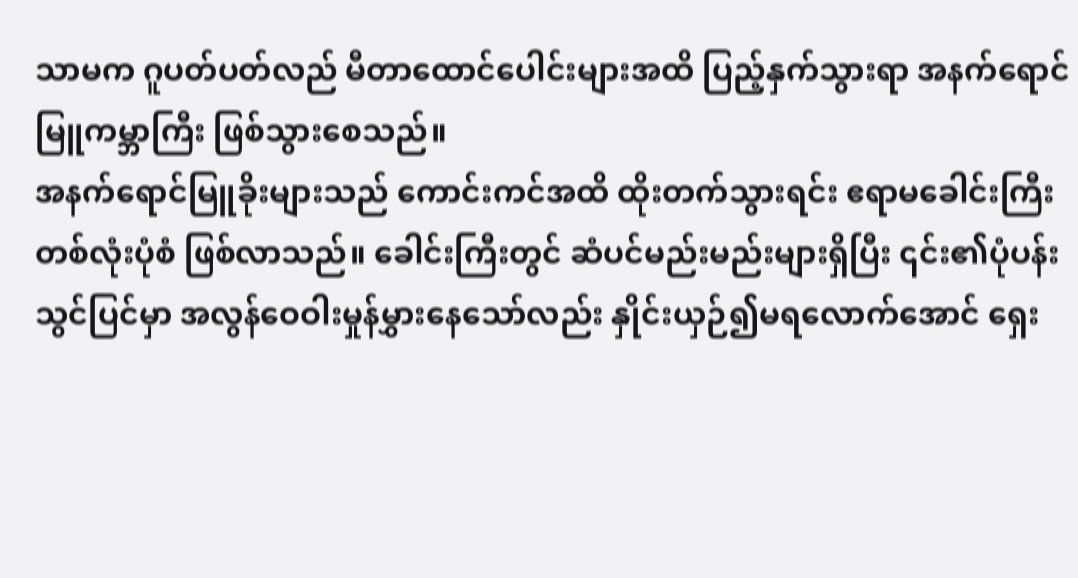သာမက ဂူပတ်ပတ်လည် မီတာထောင်ပေါင်းများအထိ ပြည့်နှက်သွားရာ အနက်ရောင်မြူကမ္ဘာကြီး ဖြစ်သွားစေသည်။
အနက်ရောင်မြူခိုးများသည် ကောင်းကင်အထိ ထိုးတက်သွားရင်း ဧရာမခေါင်းကြီးတစ်လုံးပုံစံ ဖြစ်လာသည်။ ခေါင်းကြီးတွင် ဆံပင်မည်းမည်းများရှိပြီး ၎င်း၏ပုံပန်းသွင်ပြင်မှာ အလွန်ဝေဝါးမှုန်မွှားနေသော်လည်း နှိုင်းယှဉ်၍မရလောက်အောင် ရှေး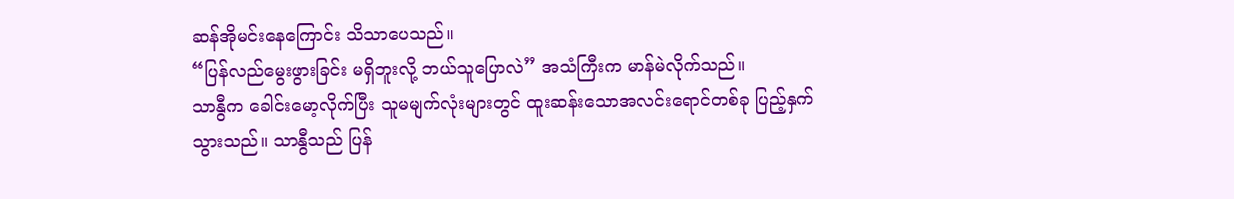ဆန်အိုမင်းနေကြောင်း သိသာပေသည်။
“ပြန်လည်မွေးဖွားခြင်း မရှိဘူးလို့ ဘယ်သူပြောလဲ” အသံကြီးက မာန်မဲလိုက်သည်။
သာနွီက ခေါင်းမော့လိုက်ပြီး သူမမျက်လုံးများတွင် ထူးဆန်းသောအလင်းရောင်တစ်ခု ပြည့်နှက်သွားသည်။ သာနွီသည် ပြန်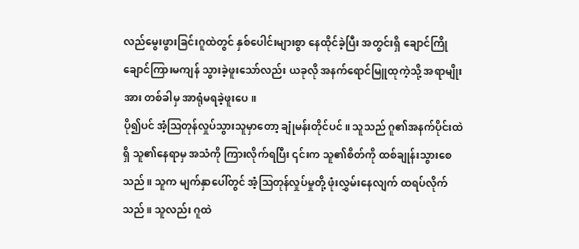လည်မွေးဖွားခြင်းဂူထဲတွင် နှစ်ပေါင်းများစွာ နေထိုင်ခဲ့ပြီး အတွင်းရှိ ချောင်ကြိုချောင်ကြားမကျန် သွားခဲ့ဖူးသော်လည်း ယခုလို အနက်ရောင်မြူထုကဲ့သို့ အရာမျိုးအား တစ်ခါမှ အာရုံမရခဲ့ဖူးပေ။
ပို၍ပင် အံ့ဩတုန်လှုပ်သွားသူမှာတော့ ချုံမန်းတိုင်ပင်။ သူသည် ဂူ၏အနက်ပိုင်းထဲရှိ သူ၏နေရာမှ အသံကို ကြားလိုက်ရပြီး ၎င်းက သူ၏စိတ်ကို ထစ်ချုန်းသွားစေသည်။ သူက မျက်နှာပေါ်တွင် အံ့ဩတုန်လှုပ်မှုတို့ ဖုံးလွှမ်းနေလျက် ထရပ်လိုက်သည်။ သူလည်း ဂူထဲ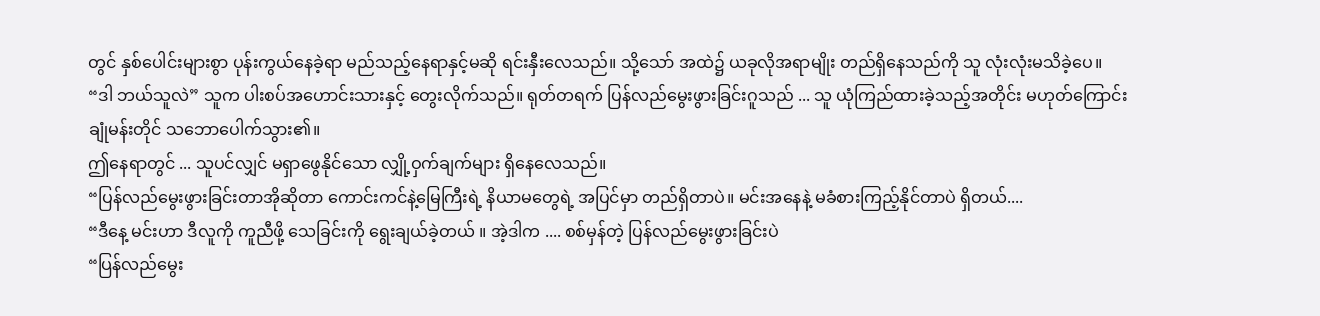တွင် နှစ်ပေါင်းများစွာ ပုန်းကွယ်နေခဲ့ရာ မည်သည့်နေရာနှင့်မဆို ရင်းနှီးလေသည်။ သို့သော် အထဲ၌ ယခုလိုအရာမျိုး တည်ရှိနေသည်ကို သူ လုံးလုံးမသိခဲ့ပေ။
“ဒါ ဘယ်သူလဲ” သူက ပါးစပ်အဟောင်းသားနှင့် တွေးလိုက်သည်။ ရုတ်တရက် ပြန်လည်မွေးဖွားခြင်းဂူသည် ... သူ ယုံကြည်ထားခဲ့သည့်အတိုင်း မဟုတ်ကြောင်း ချုံမန်းတိုင် သဘောပေါက်သွား၏။
ဤနေရာတွင် ... သူပင်လျှင် မရှာဖွေနိုင်သော လျှို့ဝှက်ချက်များ ရှိနေလေသည်။
“ပြန်လည်မွေးဖွားခြင်းတာအိုဆိုတာ ကောင်းကင်နဲ့မြေကြီးရဲ့ နိယာမတွေရဲ့ အပြင်မှာ တည်ရှိတာပဲ။ မင်းအနေနဲ့ မခံစားကြည့်နိုင်တာပဲ ရှိတယ်....
“ဒီနေ့ မင်းဟာ ဒီလူကို ကူညီဖို့ သေခြင်းကို ရွေးချယ်ခဲ့တယ် ။ အဲ့ဒါက .... စစ်မှန်တဲ့ ပြန်လည်မွေးဖွားခြင်းပဲ
“ပြန်လည်မွေး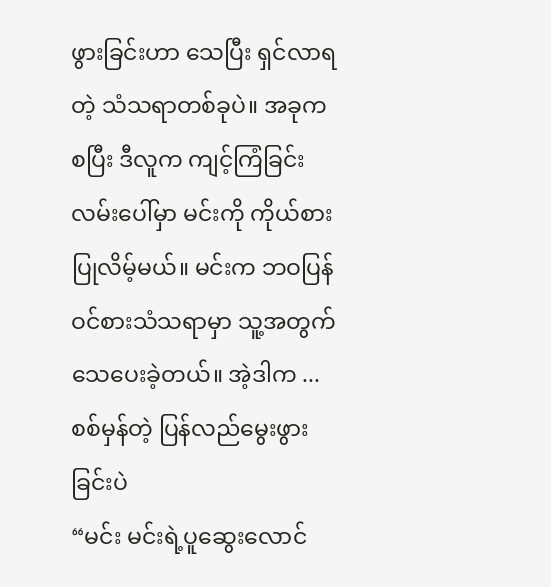ဖွားခြင်းဟာ သေပြီး ရှင်လာရတဲ့ သံသရာတစ်ခုပဲ။ အခုကစပြီး ဒီလူက ကျင့်ကြံခြင်းလမ်းပေါ်မှာ မင်းကို ကိုယ်စားပြုလိမ့်မယ်။ မင်းက ဘဝပြန်ဝင်စားသံသရာမှာ သူ့အတွက် သေပေးခဲ့တယ်။ အဲ့ဒါက ... စစ်မှန်တဲ့ ပြန်လည်မွေးဖွားခြင်းပဲ
“မင်း မင်းရဲ့ပူဆွေးလောင်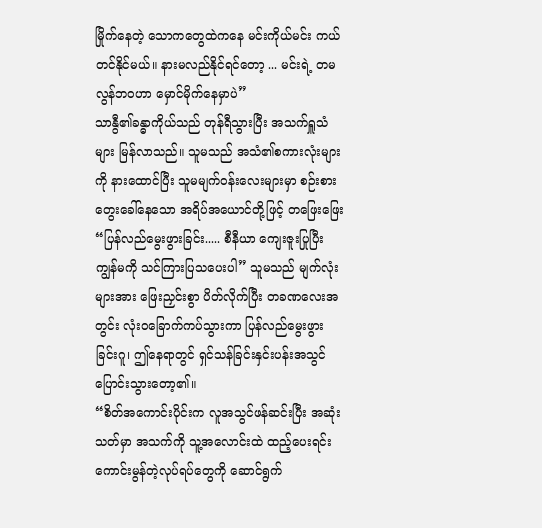မြိုက်နေတဲ့ သောကတွေထဲကနေ မင်းကိုယ်မင်း ကယ်တင်နိုင်မယ်။ နားမလည်နိုင်ရင်တော့ ... မင်းရဲ့ တမလွန်ဘဝဟာ မှောင်မိုက်နေမှာပဲ”
သာနွီ၏ခန္ဓာကိုယ်သည် တုန်ရီသွားပြီး အသက်ရှူသံများ မြန်လာသည်။ သူမသည် အသံ၏စကားလုံးများကို နားထောင်ပြီး သူမမျက်ဝန်းလေးများမှာ စဉ်းစားတွေးခေါ်နေသော အရိပ်အယောင်တို့ဖြင့် တဖြေးဖြေး
“ပြန်လည်မွေးဖွားခြင်း..... စီနီယာ ကျေးဇူးပြုပြီး ကျွန်မကို သင်ကြားပြသပေးပါ” သူမသည် မျက်လုံးများအား ဖြေးညှင်းစွာ ပိတ်လိုက်ပြီး တခဏလေးအတွင်း လုံးဝခြောက်ကပ်သွားကာ ပြန်လည်မွေးဖွားခြင်းဂူ၊ ဤနေရာတွင် ရှင်သန်ခြင်းနှင်းပန်းအသွင်ပြောင်းသွားတော့၏။
“စိတ်အကောင်းပိုင်းက လူအသွင်ဖန်ဆင်းပြီး အဆုံးသတ်မှာ အသက်ကို သူ့အလောင်းထဲ ထည့်ပေးရင်း ကောင်းမွန်တဲ့လုပ်ရပ်တွေကို ဆောင်ရွက်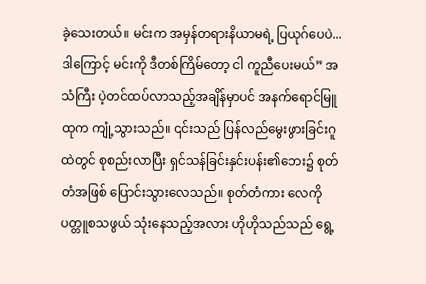ခဲ့သေးတယ်။ မင်းက အမှန်တရားနိယာမရဲ့ ပြယုဂ်ပေပဲ... ဒါကြောင့် မင်းကို ဒီတစ်ကြိမ်တော့ ငါ ကူညီပေးမယ်” အသံကြီး ပဲ့တင်ထပ်လာသည့်အချိန်မှာပင် အနက်ရောင်မြူထုက ကျုံ့သွားသည်။ ၎င်းသည် ပြန်လည်မွေးဖွားခြင်းဂူထဲတွင် စုစည်းလာပြီး ရှင်သန်ခြင်းနှင်းပန်း၏ဘေး၌ စုတ်တံအဖြစ် ပြောင်းသွားလေသည်။ စုတ်တံကား လေကို ပတ္တူစသဖွယ် သုံးနေသည့်အလား ဟိုဟိုသည်သည် ရွေ့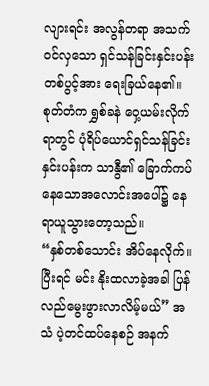လျားရင်း အလွန်တရာ အသက်ဝင်လှသော ရှင်သန်ခြင်းနှင်းပန်းတစ်ပွင့်အား ရေးခြယ်နေ၏။
စုတ်တံက ရွှစ်ခနဲ ဝှေ့ယမ်းလိုက်ရာတွင် ပုံရိပ်ယောင်ရှင်သန်ခြင်းနှင်းပန်းက သာနွီ၏ ခြောက်ကပ်နေသောအလောင်းအပေါ်၌ နေရာယူသွားတော့သည်။
“နှစ်တစ်သောင်း အိပ်နေလိုက်။ ပြီးရင် မင်း နိုးထလာခဲ့အခါ ပြန်လည်မွေးဖွားလာလိမ့်မယ်” အသံ ပဲ့တင်ထပ်နေစဉ် အနက်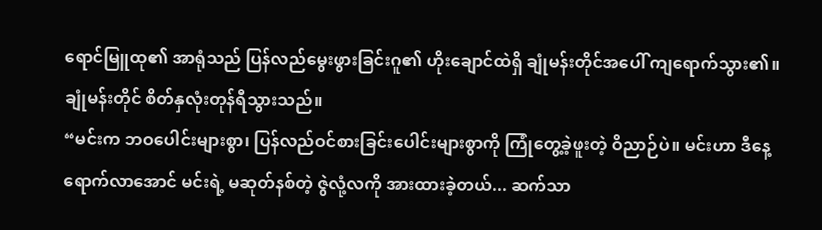ရောင်မြူထု၏ အာရုံသည် ပြန်လည်မွေးဖွားခြင်းဂူ၏ ဟိုးချောင်ထဲရှိ ချုံမန်းတိုင်အပေါ် ကျရောက်သွား၏။
ချုံမန်းတိုင် စိတ်နှလုံးတုန်ရီသွားသည်။
“မင်းက ဘဝပေါင်းများစွာ၊ ပြန်လည်ဝင်စားခြင်းပေါင်းများစွာကို ကြုံတွေ့ခဲ့ဖူးတဲ့ ဝိညာဉ်ပဲ။ မင်းဟာ ဒီနေ့ရောက်လာအောင် မင်းရဲ့ မဆုတ်နစ်တဲ့ ဇွဲလုံ့လကို အားထားခဲ့တယ်... ဆက်သာ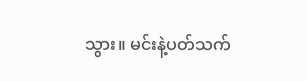သွား။ မင်းနဲ့ပတ်သက်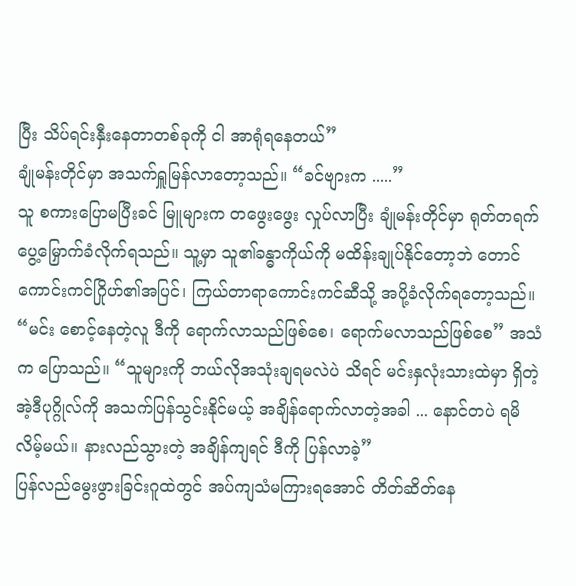ပြီး သိပ်ရင်းနှီးနေတာတစ်ခုကို ငါ အာရုံရနေတယ်”
ချုံမန်းတိုင်မှာ အသက်ရှူမြန်လာတော့သည်။ “ခင်ဗျားက .....”
သူ စကားပြောမပြီးခင် မြူများက တဖွေးဖွေး လှုပ်လာပြီး ချုံမန်းတိုင်မှာ ရုတ်တရက် ပွေ့မြှောက်ခံလိုက်ရသည်။ သူ့မှာ သူ၏ခန္ဓာကိုယ်ကို မထိန်းချုပ်နိုင်တော့ဘဲ တောင်ကောင်းကင်ဂြိုဟ်၏အပြင်၊ ကြယ်တာရာကောင်းကင်ဆီသို့ အပို့ခံလိုက်ရတော့သည်။
“မင်း စောင့်နေတဲ့လူ ဒီကို ရောက်လာသည်ဖြစ်စေ၊ ရောက်မလာသည်ဖြစ်စေ” အသံက ပြောသည်။ “သူများကို ဘယ်လိုအသုံးချရမလဲပဲ သိရင် မင်းနှလုံးသားထဲမှာ ရှိတဲ့ အဲ့ဒီပုဂ္ဂိုလ်ကို အသက်ပြန်သွင်းနိုင်မယ့် အချိန်ရောက်လာတဲ့အခါ ... နောင်တပဲ ရမိလိမ့်မယ်။ နားလည်သွားတဲ့ အချိန်ကျရင် ဒီကို ပြန်လာခဲ့”
ပြန်လည်မွေးဖွားခြင်းဂူထဲတွင် အပ်ကျသံမကြားရအောင် တိတ်ဆိတ်နေ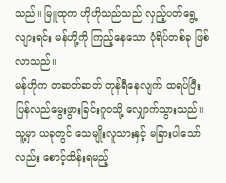သည်။ မြူထုက ဟိုဟိုသည်သည် လှည့်ပတ်ရွေ့လျားရင်း မန်ဟို့ကို ကြည့်နေသော ပုံရိပ်တစ်ခု ဖြစ်လာသည်။
မန်ဟိုက တဆတ်ဆတ် တုန်ရီနေလျက် ထရပ်ပြီး ပြန်လည်မွေးဖွားခြင်းဂူဝသို့ လျှောက်သွားသည်။ သူ့မှာ ယခုတွင် သေမျိုးလူသားနှင့် မခြားပါသော်လည်း စောင့်ထိန်းရမည့်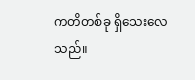ကတိတစ်ခု ရှိသေးလေသည်။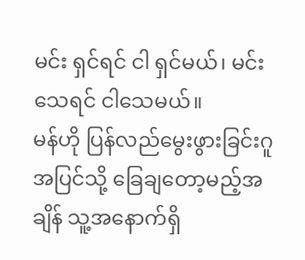မင်း ရှင်ရင် ငါ ရှင်မယ်၊ မင်း သေရင် ငါသေမယ်။
မန်ဟို ပြန်လည်မွေးဖွားခြင်းဂူအပြင်သို့ ခြေချတော့မည့်အချိန် သူ့အနောက်ရှိ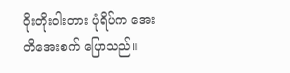ဝိုးတိုးဝါးတား ပုံရိပ်က အေးတိအေးစက် ပြောသည်။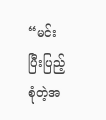“မင်း ပြီးပြည့်စုံတဲ့အ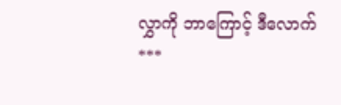လွှာကို ဘာကြောင့် ဒီလောက်
***